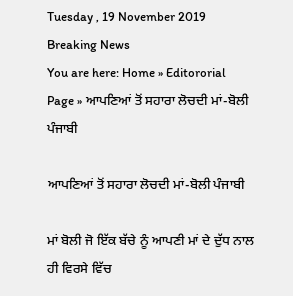Tuesday , 19 November 2019
Breaking News
You are here: Home » Editororial Page » ਆਪਣਿਆਂ ਤੋਂ ਸਹਾਰਾ ਲੋਚਦੀ ਮਾਂ-ਬੋਲੀ ਪੰਜਾਬੀ

ਆਪਣਿਆਂ ਤੋਂ ਸਹਾਰਾ ਲੋਚਦੀ ਮਾਂ-ਬੋਲੀ ਪੰਜਾਬੀ

ਮਾਂ ਬੋਲੀ ਜੋ ਇੱਕ ਬੱਚੇ ਨੂੰ ਆਪਣੀ ਮਾਂ ਦੇ ਦੁੱਧ ਨਾਲ ਹੀ ਵਿਰਸੇ ਵਿੱਚ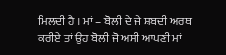ਮਿਲਦੀ ਹੈ । ਮਾਂ – ਬੋਲੀ ਦੇ ਜੇ ਸ਼ਬਦੀ ਅਰਥ ਕਰੀਏ ਤਾਂ ਉਹ ਬੋਲੀ ਜੋ ਅਸੀ ਆਪਣੀ ਮਾਂ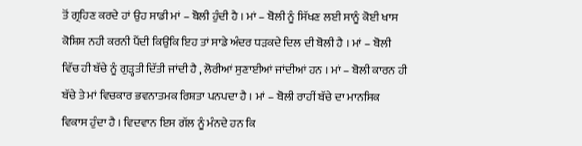ਤੋਂ ਗ੍ਰਹਿਣ ਕਰਦੇ ਹਾਂ ਉਹ ਸਾਡੀ ਮਾਂ – ਬੋਲੀ ਹੁੰਦੀ ਹੈ । ਮਾਂ – ਬੋਲੀ ਨੂੰ ਸਿੱਖਣ ਲਈ ਸਾਨੂੰ ਕੋਈ ਖਾਸ ਕੋਸ਼ਿਸ਼ ਨਹੀ ਕਰਨੀ ਪੈਂਦੀ ਕਿਉਂਕਿ ਇਹ ਤਾਂ ਸਾਡੇ ਅੰਦਰ ਧੜਕਦੇ ਦਿਲ ਦੀ ਬੋਲੀ ਹੈ । ਮਾਂ – ਬੋਲੀ ਵਿੱਚ ਹੀ ਬੱਚੇ ਨੂੰ ਗੁੜ੍ਹਤੀ ਦਿੱਤੀ ਜਾਂਦੀ ਹੈ , ਲੋਰੀਆਂ ਸੁਣਾਈਆਂ ਜਾਂਦੀਆਂ ਹਨ । ਮਾਂ – ਬੋਲੀ ਕਾਰਨ ਹੀ ਬੱਚੇ ਤੇ ਮਾਂ ਵਿਚਕਾਰ ਭਵਨਾਤਮਕ ਰਿਸ਼ਤਾ ਪਨਪਦਾ ਹੈ । ਮਾਂ – ਬੋਲੀ ਰਾਹੀਂ ਬੱਚੇ ਦਾ ਮਾਨਸਿਕ ਵਿਕਾਸ ਹੁੰਦਾ ਹੈ । ਵਿਦਵਾਨ ਇਸ ਗੱਲ ਨੂੰ ਮੰਨਦੇ ਹਨ ਕਿ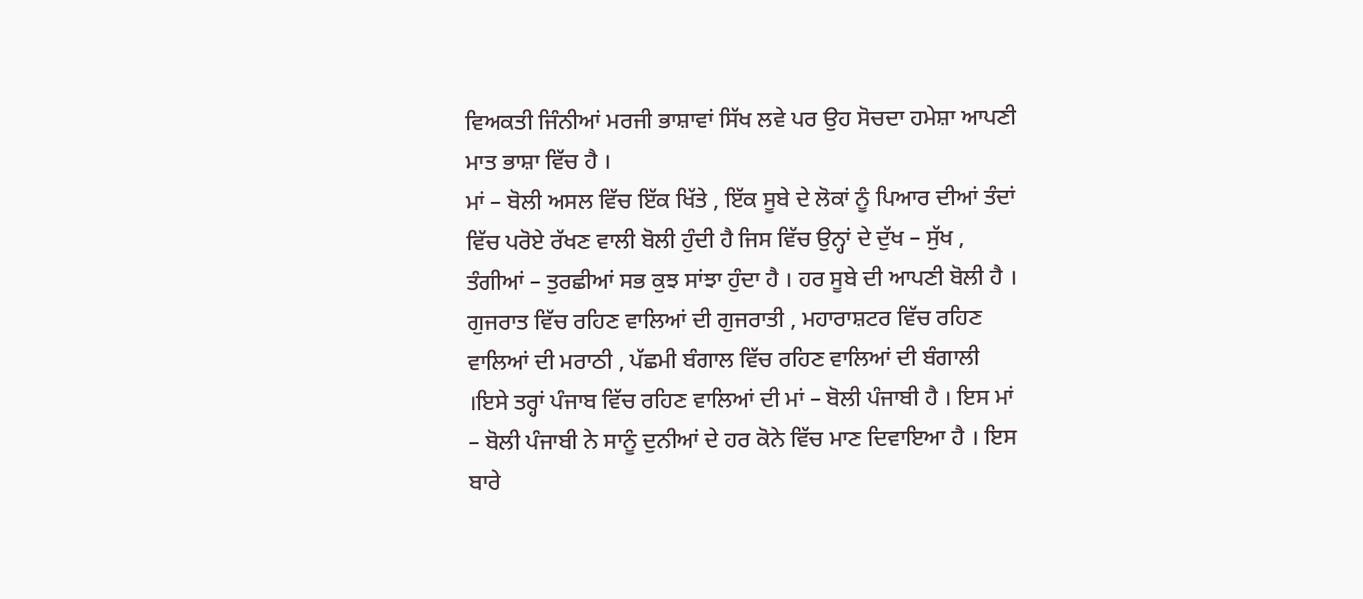ਵਿਅਕਤੀ ਜਿੰਨੀਆਂ ਮਰਜੀ ਭਾਸ਼ਾਵਾਂ ਸਿੱਖ ਲਵੇ ਪਰ ਉਹ ਸੋਚਦਾ ਹਮੇਸ਼ਾ ਆਪਣੀ ਮਾਤ ਭਾਸ਼ਾ ਵਿੱਚ ਹੈ ।
ਮਾਂ – ਬੋਲੀ ਅਸਲ ਵਿੱਚ ਇੱਕ ਖਿੱਤੇ , ਇੱਕ ਸੂਬੇ ਦੇ ਲੋਕਾਂ ਨੂੰ ਪਿਆਰ ਦੀਆਂ ਤੰਦਾਂ ਵਿੱਚ ਪਰੋਏ ਰੱਖਣ ਵਾਲੀ ਬੋਲੀ ਹੁੰਦੀ ਹੈ ਜਿਸ ਵਿੱਚ ਉਨ੍ਹਾਂ ਦੇ ਦੁੱਖ – ਸੁੱਖ , ਤੰਗੀਆਂ – ਤੁਰਛੀਆਂ ਸਭ ਕੁਝ ਸਾਂਝਾ ਹੁੰਦਾ ਹੈ । ਹਰ ਸੂਬੇ ਦੀ ਆਪਣੀ ਬੋਲੀ ਹੈ । ਗੁਜਰਾਤ ਵਿੱਚ ਰਹਿਣ ਵਾਲਿਆਂ ਦੀ ਗੁਜਰਾਤੀ , ਮਹਾਰਾਸ਼ਟਰ ਵਿੱਚ ਰਹਿਣ ਵਾਲਿਆਂ ਦੀ ਮਰਾਠੀ , ਪੱਛਮੀ ਬੰਗਾਲ ਵਿੱਚ ਰਹਿਣ ਵਾਲਿਆਂ ਦੀ ਬੰਗਾਲੀ ।ਇਸੇ ਤਰ੍ਹਾਂ ਪੰਜਾਬ ਵਿੱਚ ਰਹਿਣ ਵਾਲਿਆਂ ਦੀ ਮਾਂ – ਬੋਲੀ ਪੰਜਾਬੀ ਹੈ । ਇਸ ਮਾਂ – ਬੋਲੀ ਪੰਜਾਬੀ ਨੇ ਸਾਨੂੰ ਦੁਨੀਆਂ ਦੇ ਹਰ ਕੋਨੇ ਵਿੱਚ ਮਾਣ ਦਿਵਾਇਆ ਹੈ । ਇਸ ਬਾਰੇ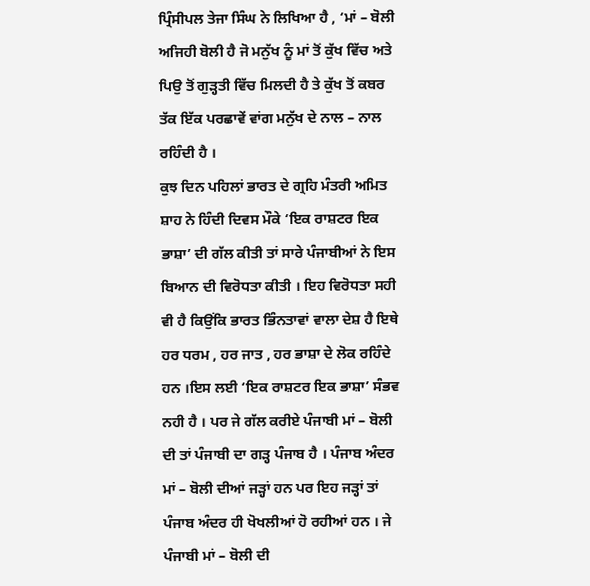ਪ੍ਰਿੰਸੀਪਲ ਤੇਜਾ ਸਿੰਘ ਨੇ ਲਿਖਿਆ ਹੈ , ‘ਮਾਂ – ਬੋਲੀ ਅਜਿਹੀ ਬੋਲੀ ਹੈ ਜੋ ਮਨੁੱਖ ਨੂੰ ਮਾਂ ਤੋਂ ਕੁੱਖ ਵਿੱਚ ਅਤੇ ਪਿਉ ਤੋਂ ਗੁੜ੍ਹਤੀ ਵਿੱਚ ਮਿਲਦੀ ਹੈ ਤੇ ਕੁੱਖ ਤੋਂ ਕਬਰ ਤੱਕ ਇੱਕ ਪਰਛਾਵੇਂ ਵਾਂਗ ਮਨੁੱਖ ਦੇ ਨਾਲ – ਨਾਲ ਰਹਿੰਦੀ ਹੈ ।
ਕੁਝ ਦਿਨ ਪਹਿਲਾਂ ਭਾਰਤ ਦੇ ਗ੍ਰਹਿ ਮੰਤਰੀ ਅਮਿਤ ਸ਼ਾਹ ਨੇ ਹਿੰਦੀ ਦਿਵਸ ਮੌਕੇ ‘ਇਕ ਰਾਸ਼ਟਰ ਇਕ ਭਾਸ਼ਾ’ ਦੀ ਗੱਲ ਕੀਤੀ ਤਾਂ ਸਾਰੇ ਪੰਜਾਬੀਆਂ ਨੇ ਇਸ ਬਿਆਨ ਦੀ ਵਿਰੋਧਤਾ ਕੀਤੀ । ਇਹ ਵਿਰੋਧਤਾ ਸਹੀ ਵੀ ਹੈ ਕਿਉਂਕਿ ਭਾਰਤ ਭਿੰਨਤਾਵਾਂ ਵਾਲਾ ਦੇਸ਼ ਹੈ ਇਥੇ ਹਰ ਧਰਮ , ਹਰ ਜਾਤ , ਹਰ ਭਾਸ਼ਾ ਦੇ ਲੋਕ ਰਹਿੰਦੇ ਹਨ ।ਇਸ ਲਈ ‘ਇਕ ਰਾਸ਼ਟਰ ਇਕ ਭਾਸ਼ਾ’ ਸੰਭਵ ਨਹੀ ਹੈ । ਪਰ ਜੇ ਗੱਲ ਕਰੀਏ ਪੰਜਾਬੀ ਮਾਂ – ਬੋਲੀ ਦੀ ਤਾਂ ਪੰਜਾਬੀ ਦਾ ਗੜ੍ਹ ਪੰਜਾਬ ਹੈ । ਪੰਜਾਬ ਅੰਦਰ ਮਾਂ – ਬੋਲੀ ਦੀਆਂ ਜੜ੍ਹਾਂ ਹਨ ਪਰ ਇਹ ਜੜ੍ਹਾਂ ਤਾਂ ਪੰਜਾਬ ਅੰਦਰ ਹੀ ਖੋਖਲੀਆਂ ਹੋ ਰਹੀਆਂ ਹਨ । ਜੇ ਪੰਜਾਬੀ ਮਾਂ – ਬੋਲੀ ਦੀ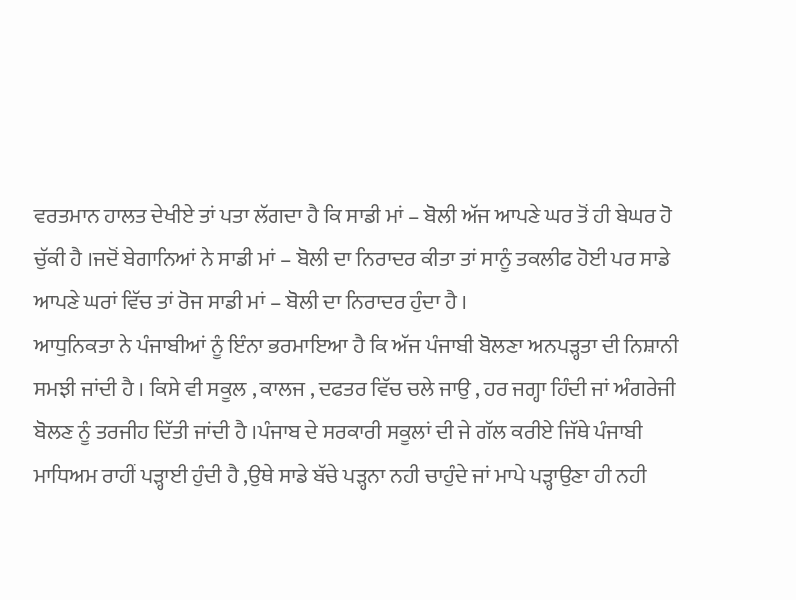ਵਰਤਮਾਨ ਹਾਲਤ ਦੇਖੀਏ ਤਾਂ ਪਤਾ ਲੱਗਦਾ ਹੈ ਕਿ ਸਾਡੀ ਮਾਂ – ਬੋਲੀ ਅੱਜ ਆਪਣੇ ਘਰ ਤੋਂ ਹੀ ਬੇਘਰ ਹੋ ਚੁੱਕੀ ਹੈ ।ਜਦੋਂ ਬੇਗਾਨਿਆਂ ਨੇ ਸਾਡੀ ਮਾਂ – ਬੋਲੀ ਦਾ ਨਿਰਾਦਰ ਕੀਤਾ ਤਾਂ ਸਾਨੂੰ ਤਕਲੀਫ ਹੋਈ ਪਰ ਸਾਡੇ ਆਪਣੇ ਘਰਾਂ ਵਿੱਚ ਤਾਂ ਰੋਜ ਸਾਡੀ ਮਾਂ – ਬੋਲੀ ਦਾ ਨਿਰਾਦਰ ਹੁੰਦਾ ਹੈ ।
ਆਧੁਨਿਕਤਾ ਨੇ ਪੰਜਾਬੀਆਂ ਨੂੰ ਇੰਨਾ ਭਰਮਾਇਆ ਹੈ ਕਿ ਅੱਜ ਪੰਜਾਬੀ ਬੋਲਣਾ ਅਨਪੜ੍ਹਤਾ ਦੀ ਨਿਸ਼ਾਨੀ ਸਮਝੀ ਜਾਂਦੀ ਹੈ । ਕਿਸੇ ਵੀ ਸਕੂਲ , ਕਾਲਜ , ਦਫਤਰ ਵਿੱਚ ਚਲੇ ਜਾਉ , ਹਰ ਜਗ੍ਹਾ ਹਿੰਦੀ ਜਾਂ ਅੰਗਰੇਜੀ ਬੋਲਣ ਨੂੰ ਤਰਜੀਹ ਦਿੱਤੀ ਜਾਂਦੀ ਹੈ ।ਪੰਜਾਬ ਦੇ ਸਰਕਾਰੀ ਸਕੂਲਾਂ ਦੀ ਜੇ ਗੱਲ ਕਰੀਏ ਜਿੱਥੇ ਪੰਜਾਬੀ ਮਾਧਿਅਮ ਰਾਹੀਂ ਪੜ੍ਹਾਈ ਹੁੰਦੀ ਹੈ ,ਉਥੇ ਸਾਡੇ ਬੱਚੇ ਪੜ੍ਹਨਾ ਨਹੀ ਚਾਹੁੰਦੇ ਜਾਂ ਮਾਪੇ ਪੜ੍ਹਾਉਣਾ ਹੀ ਨਹੀ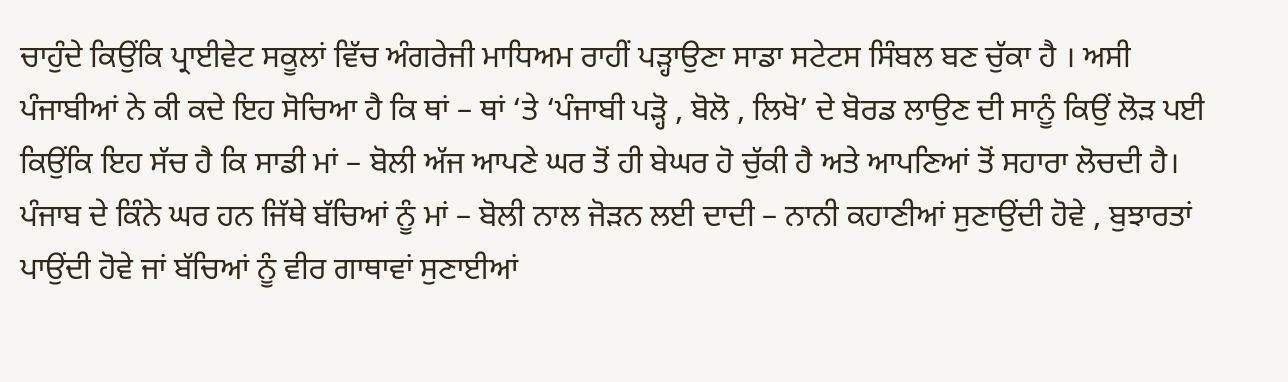ਚਾਹੁੰਦੇ ਕਿਉਂਕਿ ਪ੍ਰਾਈਵੇਟ ਸਕੂਲਾਂ ਵਿੱਚ ਅੰਗਰੇਜੀ ਮਾਧਿਅਮ ਰਾਹੀਂ ਪੜ੍ਹਾਉਣਾ ਸਾਡਾ ਸਟੇਟਸ ਸਿੰਬਲ ਬਣ ਚੁੱਕਾ ਹੈ । ਅਸੀ ਪੰਜਾਬੀਆਂ ਨੇ ਕੀ ਕਦੇ ਇਹ ਸੋਚਿਆ ਹੈ ਕਿ ਥਾਂ – ਥਾਂ ‘ਤੇ ‘ਪੰਜਾਬੀ ਪੜ੍ਹੋ , ਬੋਲੋ , ਲਿਖੋ’ ਦੇ ਬੋਰਡ ਲਾਉਣ ਦੀ ਸਾਨੂੰ ਕਿਉਂ ਲੋੜ ਪਈ ਕਿਉਂਕਿ ਇਹ ਸੱਚ ਹੈ ਕਿ ਸਾਡੀ ਮਾਂ – ਬੋਲੀ ਅੱਜ ਆਪਣੇ ਘਰ ਤੋਂ ਹੀ ਬੇਘਰ ਹੋ ਚੁੱਕੀ ਹੈ ਅਤੇ ਆਪਣਿਆਂ ਤੋਂ ਸਹਾਰਾ ਲੋਚਦੀ ਹੈ।
ਪੰਜਾਬ ਦੇ ਕਿੰਨੇ ਘਰ ਹਨ ਜਿੱਥੇ ਬੱਚਿਆਂ ਨੂੰ ਮਾਂ – ਬੋਲੀ ਨਾਲ ਜੋੜਨ ਲਈ ਦਾਦੀ – ਨਾਨੀ ਕਹਾਣੀਆਂ ਸੁਣਾਉਂਦੀ ਹੋਵੇ , ਬੁਝਾਰਤਾਂ ਪਾਉਂਦੀ ਹੋਵੇ ਜਾਂ ਬੱਚਿਆਂ ਨੂੰ ਵੀਰ ਗਾਥਾਵਾਂ ਸੁਣਾਈਆਂ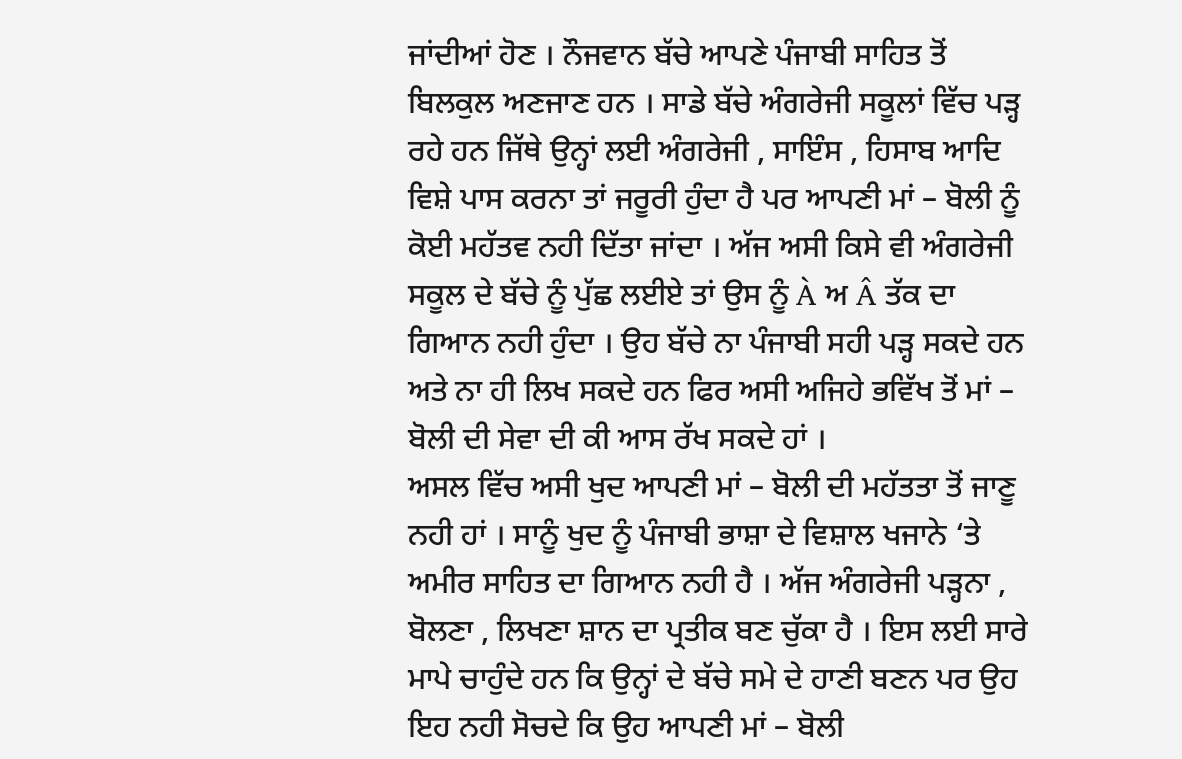ਜਾਂਦੀਆਂ ਹੋਣ । ਨੌਜਵਾਨ ਬੱਚੇ ਆਪਣੇ ਪੰਜਾਬੀ ਸਾਹਿਤ ਤੋਂ ਬਿਲਕੁਲ ਅਣਜਾਣ ਹਨ । ਸਾਡੇ ਬੱਚੇ ਅੰਗਰੇਜੀ ਸਕੂਲਾਂ ਵਿੱਚ ਪੜ੍ਹ ਰਹੇ ਹਨ ਜਿੱਥੇ ਉਨ੍ਹਾਂ ਲਈ ਅੰਗਰੇਜੀ , ਸਾਇੰਸ , ਹਿਸਾਬ ਆਦਿ ਵਿਸ਼ੇ ਪਾਸ ਕਰਨਾ ਤਾਂ ਜਰੂਰੀ ਹੁੰਦਾ ਹੈ ਪਰ ਆਪਣੀ ਮਾਂ – ਬੋਲੀ ਨੂੰ ਕੋਈ ਮਹੱਤਵ ਨਹੀ ਦਿੱਤਾ ਜਾਂਦਾ । ਅੱਜ ਅਸੀ ਕਿਸੇ ਵੀ ਅੰਗਰੇਜੀ ਸਕੂਲ ਦੇ ਬੱਚੇ ਨੂੰ ਪੁੱਛ ਲਈਏ ਤਾਂ ਉਸ ਨੂੰ À ਅ Â ਤੱਕ ਦਾ ਗਿਆਨ ਨਹੀ ਹੁੰਦਾ । ਉਹ ਬੱਚੇ ਨਾ ਪੰਜਾਬੀ ਸਹੀ ਪੜ੍ਹ ਸਕਦੇ ਹਨ ਅਤੇ ਨਾ ਹੀ ਲਿਖ ਸਕਦੇ ਹਨ ਫਿਰ ਅਸੀ ਅਜਿਹੇ ਭਵਿੱਖ ਤੋਂ ਮਾਂ – ਬੋਲੀ ਦੀ ਸੇਵਾ ਦੀ ਕੀ ਆਸ ਰੱਖ ਸਕਦੇ ਹਾਂ ।
ਅਸਲ ਵਿੱਚ ਅਸੀ ਖੁਦ ਆਪਣੀ ਮਾਂ – ਬੋਲੀ ਦੀ ਮਹੱਤਤਾ ਤੋਂ ਜਾਣੂ ਨਹੀ ਹਾਂ । ਸਾਨੂੰ ਖੁਦ ਨੂੰ ਪੰਜਾਬੀ ਭਾਸ਼ਾ ਦੇ ਵਿਸ਼ਾਲ ਖਜਾਨੇ ‘ਤੇ ਅਮੀਰ ਸਾਹਿਤ ਦਾ ਗਿਆਨ ਨਹੀ ਹੈ । ਅੱਜ ਅੰਗਰੇਜੀ ਪੜ੍ਹਨਾ , ਬੋਲਣਾ , ਲਿਖਣਾ ਸ਼ਾਨ ਦਾ ਪ੍ਰਤੀਕ ਬਣ ਚੁੱਕਾ ਹੈ । ਇਸ ਲਈ ਸਾਰੇ ਮਾਪੇ ਚਾਹੁੰਦੇ ਹਨ ਕਿ ਉਨ੍ਹਾਂ ਦੇ ਬੱਚੇ ਸਮੇ ਦੇ ਹਾਣੀ ਬਣਨ ਪਰ ਉਹ ਇਹ ਨਹੀ ਸੋਚਦੇ ਕਿ ਉਹ ਆਪਣੀ ਮਾਂ – ਬੋਲੀ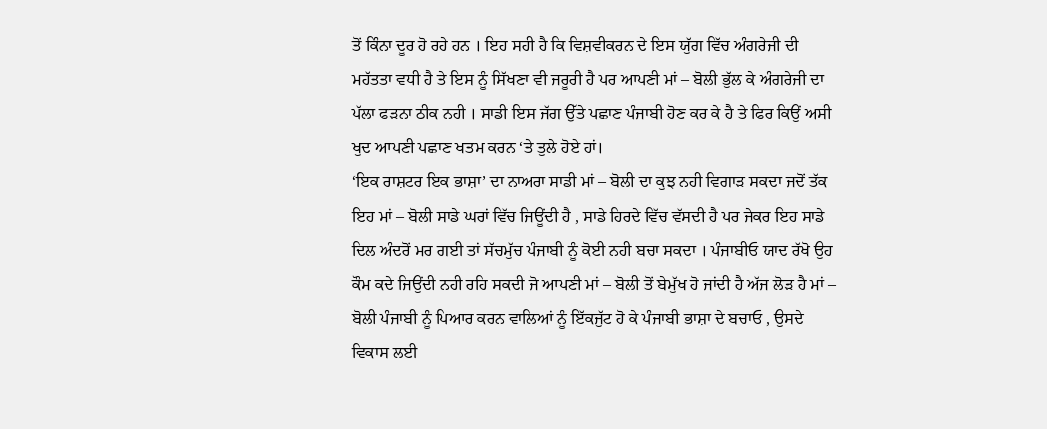ਤੋਂ ਕਿੰਨਾ ਦੂਰ ਹੋ ਰਹੇ ਹਨ । ਇਹ ਸਹੀ ਹੈ ਕਿ ਵਿਸ਼ਵੀਕਰਨ ਦੇ ਇਸ ਯੁੱਗ ਵਿੱਚ ਅੰਗਰੇਜੀ ਦੀ ਮਹੱਤਤਾ ਵਧੀ ਹੈ ਤੇ ਇਸ ਨੂੰ ਸਿੱਖਣਾ ਵੀ ਜਰੂਰੀ ਹੈ ਪਰ ਆਪਣੀ ਮਾਂ – ਬੋਲੀ ਭੁੱਲ ਕੇ ਅੰਗਰੇਜੀ ਦਾ ਪੱਲਾ ਫੜਨਾ ਠੀਕ ਨਹੀ । ਸਾਡੀ ਇਸ ਜੱਗ ਉੱਤੇ ਪਛਾਣ ਪੰਜਾਬੀ ਹੋਣ ਕਰ ਕੇ ਹੈ ਤੇ ਫਿਰ ਕਿਉਂ ਅਸੀ ਖੁਦ ਆਪਣੀ ਪਛਾਣ ਖਤਮ ਕਰਨ ‘ਤੇ ਤੁਲੇ ਹੋਏ ਹਾਂ।
‘ਇਕ ਰਾਸ਼ਟਰ ਇਕ ਭਾਸ਼ਾ’ ਦਾ ਨਾਅਰਾ ਸਾਡੀ ਮਾਂ – ਬੋਲੀ ਦਾ ਕੁਝ ਨਹੀ ਵਿਗਾੜ ਸਕਦਾ ਜਦੋਂ ਤੱਕ ਇਹ ਮਾਂ – ਬੋਲੀ ਸਾਡੇ ਘਰਾਂ ਵਿੱਚ ਜਿਊਂਦੀ ਹੈ , ਸਾਡੇ ਹਿਰਦੇ ਵਿੱਚ ਵੱਸਦੀ ਹੈ ਪਰ ਜੇਕਰ ਇਹ ਸਾਡੇ ਦਿਲ ਅੰਦਰੋਂ ਮਰ ਗਈ ਤਾਂ ਸੱਚਮੁੱਚ ਪੰਜਾਬੀ ਨੂੰ ਕੋਈ ਨਹੀ ਬਚਾ ਸਕਦਾ । ਪੰਜਾਬੀਓ ਯਾਦ ਰੱਖੋ ਉਹ ਕੌਮ ਕਦੇ ਜਿਉਂਦੀ ਨਹੀ ਰਹਿ ਸਕਦੀ ਜੋ ਆਪਣੀ ਮਾਂ – ਬੋਲੀ ਤੋਂ ਬੇਮੁੱਖ ਹੋ ਜਾਂਦੀ ਹੈ ਅੱਜ ਲੋੜ ਹੈ ਮਾਂ – ਬੋਲੀ ਪੰਜਾਬੀ ਨੂੰ ਪਿਆਰ ਕਰਨ ਵਾਲਿਆਂ ਨੂੰ ਇੱਕਜੁੱਟ ਹੋ ਕੇ ਪੰਜਾਬੀ ਭਾਸ਼ਾ ਦੇ ਬਚਾਓ , ਉਸਦੇ ਵਿਕਾਸ ਲਈ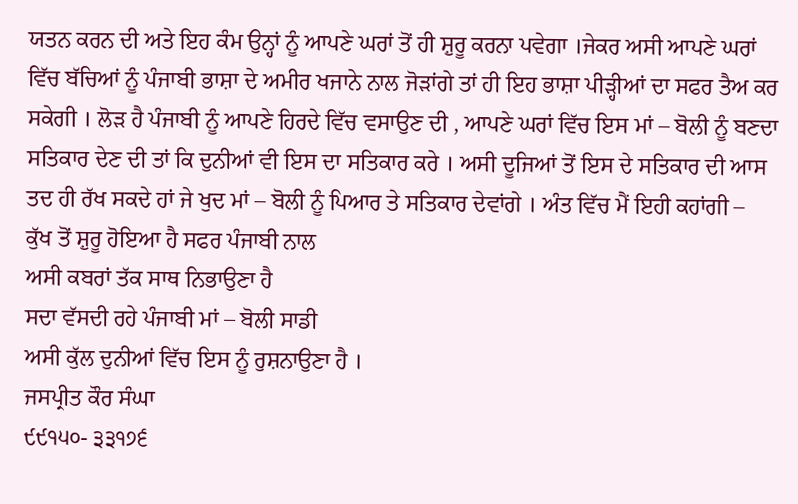ਯਤਨ ਕਰਨ ਦੀ ਅਤੇ ਇਹ ਕੰਮ ਉਨ੍ਹਾਂ ਨੂੰ ਆਪਣੇ ਘਰਾਂ ਤੋਂ ਹੀ ਸ਼ੁਰੂ ਕਰਨਾ ਪਵੇਗਾ ।ਜੇਕਰ ਅਸੀ ਆਪਣੇ ਘਰਾਂ ਵਿੱਚ ਬੱਚਿਆਂ ਨੂੰ ਪੰਜਾਬੀ ਭਾਸ਼ਾ ਦੇ ਅਮੀਰ ਖਜਾਨੇ ਨਾਲ ਜੋੜਾਂਗੇ ਤਾਂ ਹੀ ਇਹ ਭਾਸ਼ਾ ਪੀੜ੍ਹੀਆਂ ਦਾ ਸਫਰ ਤੈਅ ਕਰ ਸਕੇਗੀ । ਲੋੜ ਹੈ ਪੰਜਾਬੀ ਨੂੰ ਆਪਣੇ ਹਿਰਦੇ ਵਿੱਚ ਵਸਾਉਣ ਦੀ , ਆਪਣੇ ਘਰਾਂ ਵਿੱਚ ਇਸ ਮਾਂ – ਬੋਲੀ ਨੂੰ ਬਣਦਾ ਸਤਿਕਾਰ ਦੇਣ ਦੀ ਤਾਂ ਕਿ ਦੁਨੀਆਂ ਵੀ ਇਸ ਦਾ ਸਤਿਕਾਰ ਕਰੇ । ਅਸੀ ਦੂਜਿਆਂ ਤੋਂ ਇਸ ਦੇ ਸਤਿਕਾਰ ਦੀ ਆਸ ਤਦ ਹੀ ਰੱਖ ਸਕਦੇ ਹਾਂ ਜੇ ਖੁਦ ਮਾਂ – ਬੋਲੀ ਨੂੰ ਪਿਆਰ ਤੇ ਸਤਿਕਾਰ ਦੇਵਾਂਗੇ । ਅੰਤ ਵਿੱਚ ਮੈਂ ਇਹੀ ਕਹਾਂਗੀ –
ਕੁੱਖ ਤੋਂ ਸ਼ੁਰੂ ਹੋਇਆ ਹੈ ਸਫਰ ਪੰਜਾਬੀ ਨਾਲ
ਅਸੀ ਕਬਰਾਂ ਤੱਕ ਸਾਥ ਨਿਭਾਉਣਾ ਹੈ
ਸਦਾ ਵੱਸਦੀ ਰਹੇ ਪੰਜਾਬੀ ਮਾਂ – ਬੋਲੀ ਸਾਡੀ
ਅਸੀ ਕੁੱਲ ਦੁਨੀਆਂ ਵਿੱਚ ਇਸ ਨੂੰ ਰੁਸ਼ਨਾਉਣਾ ਹੈ ।
ਜਸਪ੍ਰੀਤ ਕੌਰ ਸੰਘਾ
੯੯੧੫੦- ੩੩੧੭੬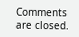Comments are closed.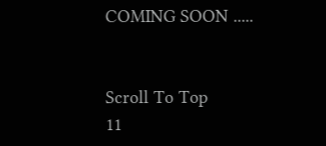COMING SOON .....


Scroll To Top
11